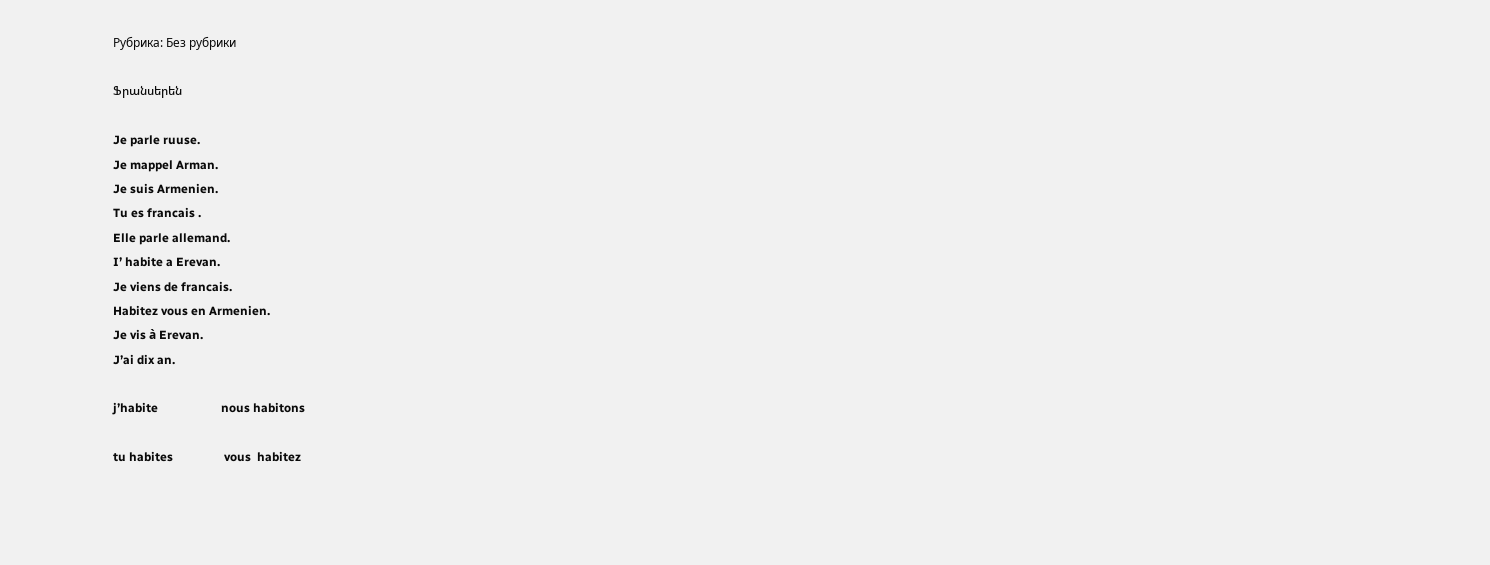Рубрика: Без рубрики

Ֆրանսերեն

Je parle ruuse.
Je mappel Arman.
Je suis Armenien.
Tu es francais .
Elle parle allemand.
I’ habite a Erevan.
Je viens de francais.
Habitez vous en Armenien.
Je vis à Erevan.
J’ai dix an.

j’habite                     nous habitons

tu habites                 vous  habitez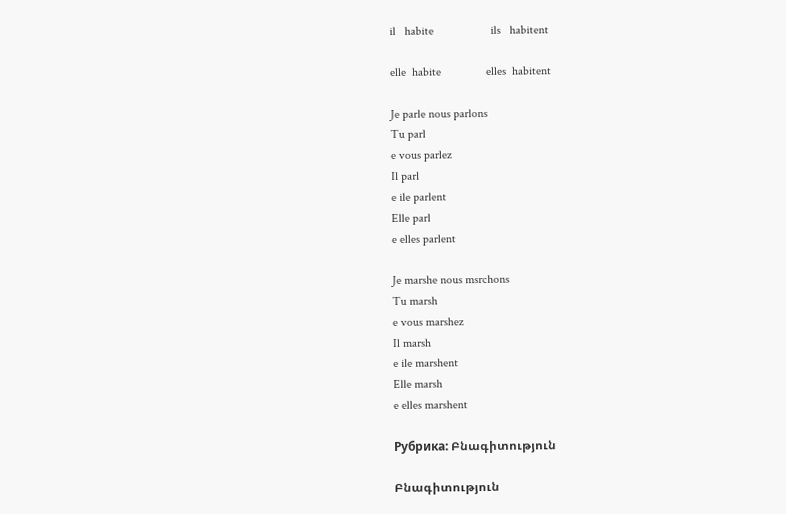il   habite                   ils   habitent

elle  habite               elles  habitent

Je parle nous parlons
Tu parl
e vous parlez
Il parl
e ile parlent
Elle parl
e elles parlent

Je marshe nous msrchons
Tu marsh
e vous marshez
Il marsh
e ile marshent
Elle marsh
e elles marshent

Рубрика: Բնագիտություն

Բնագիտություն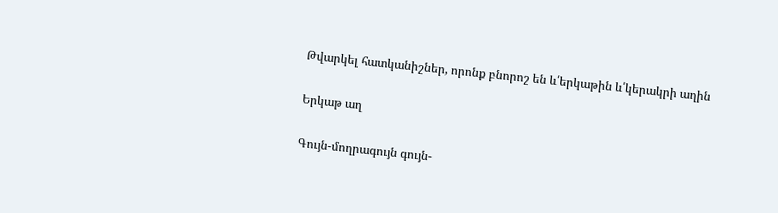Թվարկել հատկանիշներ, որոնք բնորոշ են և՛երկաթին և՛կերակրի աղին

Երկաթ աղ

Գույն-մողրագույն գույն-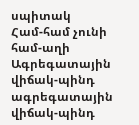սպիտակ
Համ-համ չունի համ-աղի
Ագրեգատային վիճակ-պինդ ագրեգատային վիճակ-պինդ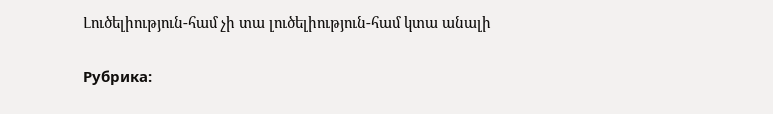Լուծելիություն-համ չի տա լուծելիություն-համ կտա անալի

Рубрика: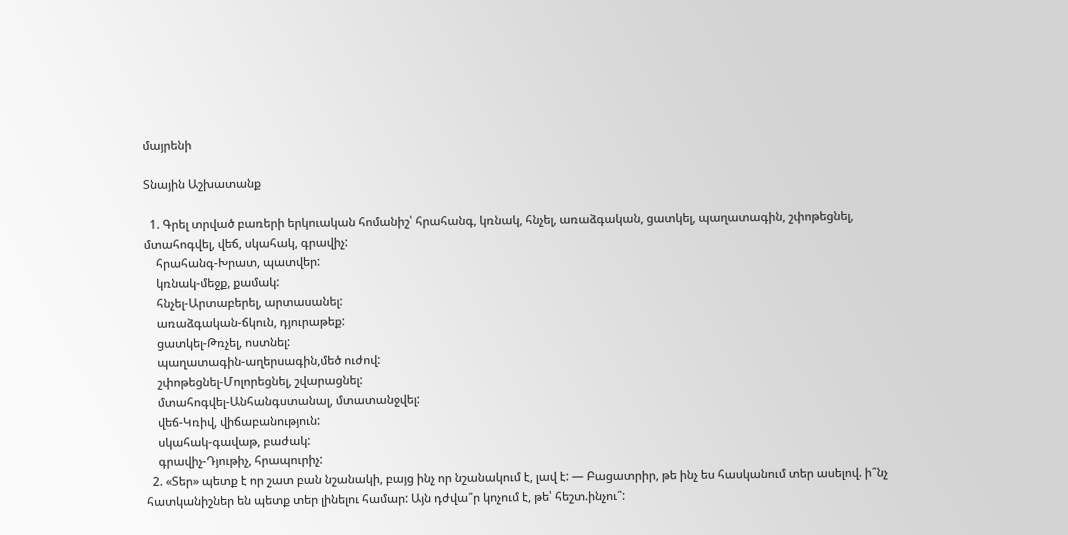մայրենի

Տնային Աշխատանք

  1. Գրել տրված բառերի երկուական հոմանիշ՝ հրահանգ, կռնակ, հնչել, առաձգական, ցատկել, պաղատագին, շփոթեցնել, մտահոգվել, վեճ, սկահակ, գրավիչ:
    հրահանգ-Խրատ, պատվեր:
    կռնակ-մեջք, քամակ:
    հնչել-Արտաբերել, արտասանել:
    առաձգական-ճկուն, դյուրաթեք:
    ցատկել-Թռչել, ոստնել:
    պաղատագին-աղերսագին,մեծ ուժով:
    շփոթեցնել-Մոլորեցնել, շվարացնել:
    մտահոգվել-Անհանգստանալ, մտատանջվել:
    վեճ-Կռիվ, վիճաբանություն:
    սկահակ-գավաթ, բաժակ:
    գրավիչ-Դյութիչ, հրապուրիչ:
  2. «Տեր» պետք է որ շատ բան նշանակի, բայց ինչ որ նշանակում է, լավ է: — Բացատրիր, թե ինչ ես հասկանում տեր ասելով. ի՞նչ հատկանիշներ են պետք տեր լինելու համար: Այն դժվա՞ր կոչում է, թե՝ հեշտ.ինչու՞: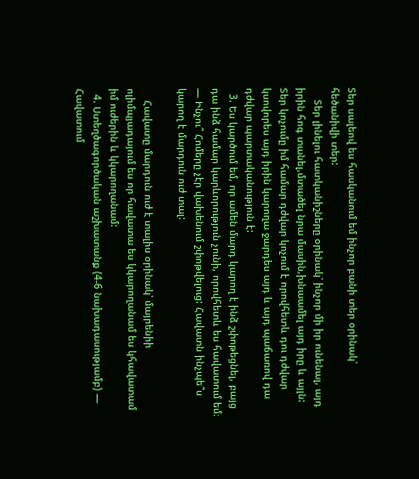Տեր սալեով ես հասկանում եմ ինչոր բանի տեր օրինակ՝ հեծանիվի տեր:
    Տեր լինելու հատկանիշները օրինակ՝ ինչոր մի իր ունենալ, այդ իրին հոգ տանել,մտածել նրա մասին,խնաամել այդ իրը և այլն: Տեր կոչումը իմ համար դժվար կոչում է որովհետև դու դժվար կսովորես այդ իրին կարողա ջարդես այդ և այդ պաճառով դա դժվար պարտականություն է:
  3. Ես կարծում եմ, որ ամեն մարդ կարող է ինձ շփոթեցնել, բայց դա ինձ համար կարևորություն չունի, որովհետև ես հավատում եմ։ — Ինչու՞ Հոմերը չէր վախենում շփոթվելուց: Հավատն ինչպե՞ս կարող է մարդուն ուժ տալ:

    Հավատը մարդուն ուժ է տալիս օրինակ՝ մայրենիի ոլիմպյադայում ես որ հավատա ես կկարողանամ ես կհավատամ իմ ուժերին և կկարողանամ:
  4. Ստեղծագործական աշխատանք (4-6 նախադասությամբ) — Հավատում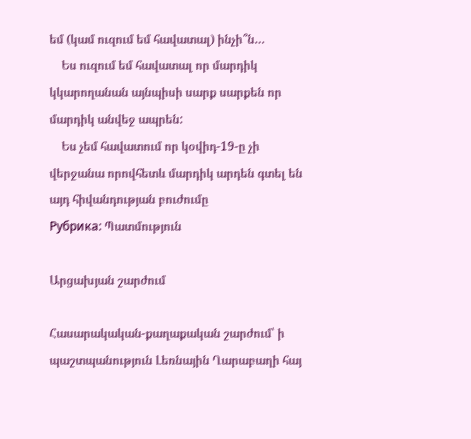եմ (կամ ուզում եմ հավատալ) ինչի՞ն…
    Ես ուզում եմ հավատալ որ մարդիկ կկարողանան այնպիսի սարք սարքեն որ մարդիկ անվեջ ապրեն:
    Ես չեմ հավատում որ կօվիդ-19-ը չի վերջանա որովհետև մարդիկ արդեն գտել են այդ հիվանդության բուժումը
Рубрика: Պատմություն

Արցախյան շարժում

Հասարակական-քաղաքական շարժում՝ ի պաշտպանություն Լեռնային Ղարաբաղի հայ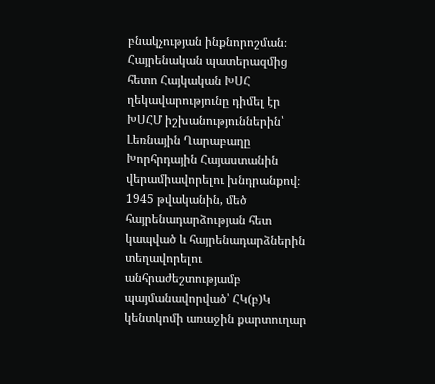բնակչության ինքնորոշման։ Հայրենական պատերազմից հետո Հայկական ԽՍՀ ղեկավարությունը դիմել էր ԽՍՀՄ իշխանություններին՝ Լեռնային Ղարաբաղը Խորհրդային Հայաստանին վերամիավորելու խնդրանքով։ 1945 թվականին, մեծ հայրենադարձության հետ կապված և հայրենադարձներին տեղավորելու անհրաժեշտությամբ պայմանավորված՝ ՀԿ(բ)Կ կենտկոմի առաջին քարտուղար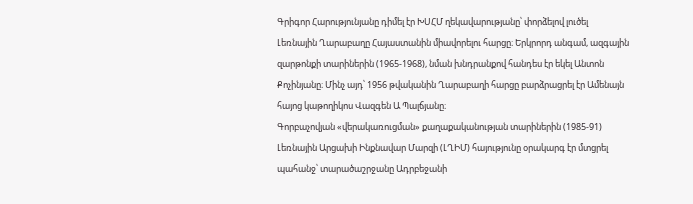Գրիգոր Հարությունյանը դիմել էր ԽՍՀՄ ղեկավարությանը՝ փորձելով լուծել Լեռնային Ղարաբաղը Հայաստանին միավորելու հարցը։ Երկրորդ անգամ, ազգային զարթոնքի տարիներին (1965-1968), նման խնդրանքով հանդես էր եկել Անտոն Քոչինյանը։ Մինչ այդ՝ 1956 թվականին Ղարաբաղի հարցը բարձրացրել էր Ամենայն հայոց կաթողիկոս Վազգեն Ա Պալճյանը։
Գորբաչովյան «վերակառուցման» քաղաքականության տարիներին (1985-91) Լեռնային Արցախի Ինքնավար Մարզի (ԼՂԻՄ) հայությունը օրակարգ էր մտցրել պահանջ՝ տարածաշրջանը Ադրբեջանի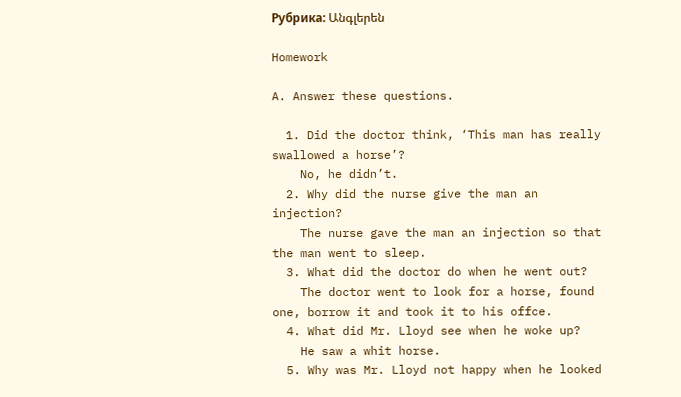Рубрика: Անգլերեն

Homework

A. Answer these questions.

  1. Did the doctor think, ‘This man has really swallowed a horse’?
    No, he didn’t.
  2. Why did the nurse give the man an injection?
    The nurse gave the man an injection so that the man went to sleep.
  3. What did the doctor do when he went out?
    The doctor went to look for a horse, found one, borrow it and took it to his offce.
  4. What did Mr. Lloyd see when he woke up?
    He saw a whit horse.
  5. Why was Mr. Lloyd not happy when he looked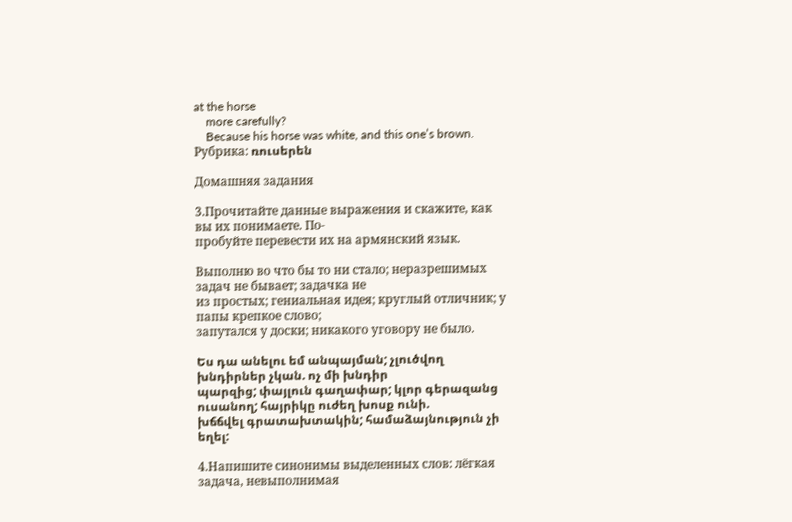at the horse
    more carefully?
    Because his horse was white, and this one’s brown.
Рубрика: ռուսերեն

Домашняя задания

3.Прочитайте данные выражения и скажите, как вы их понимаете. По-
пробуйте перевести их на армянский язык.

Выполню во что бы то ни стало; неразрешимых задач не бывает; задачка не
из простых; гениальная идея; круглый отличник; у папы крепкое слово;
запутался у доски; никакого уговору не было.

Ես դա անելու եմ անպայման; չլուծվող խնդիրներ չկան. ոչ մի խնդիր
պարզից; փայլուն գաղափար; կլոր գերազանց ուսանող; հայրիկը ուժեղ խոսք ունի.
խճճվել գրատախտակին; համաձայնություն չի եղել:

4.Напишите синонимы выделенных слов: лёгкая задача, невыполнимая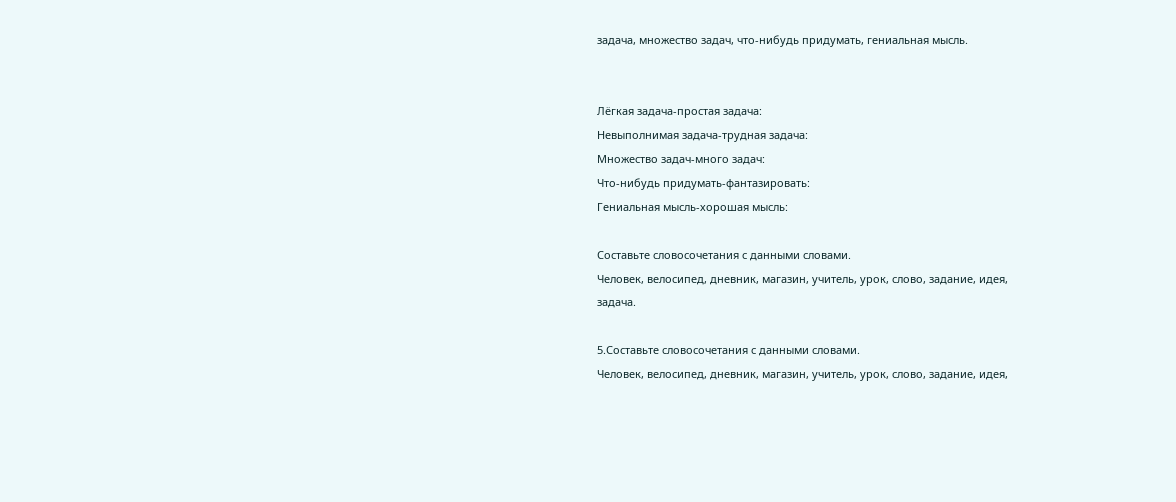задача, множество задач, что-нибудь придумать, гениальная мысль.


Лёгкая задача-простая задача:
Невыполнимая задача-трудная задача:
Множество задач-много задач:
Что-нибудь придумать-фантазировать:
Гениальная мысль-хорошая мысль:

Составьте словосочетания с данными словами.
Человек, велосипед, дневник, магазин, учитель, урок, слово, задание, идея,
задача.

5.Составьте словосочетания с данными словами.
Человек, велосипед, дневник, магазин, учитель, урок, слово, задание, идея,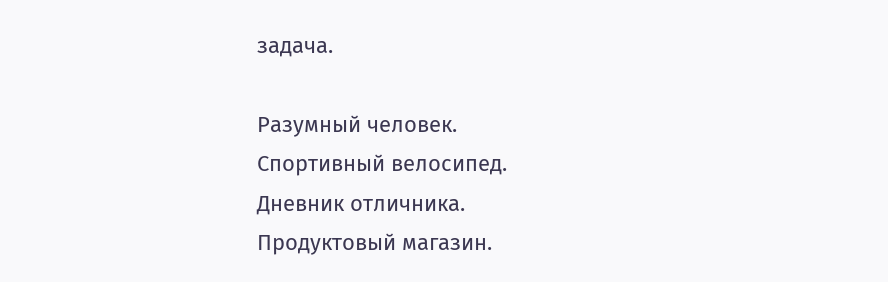задача.

Разумный человек.
Спортивный велосипед.
Дневник отличника.
Продуктовый магазин.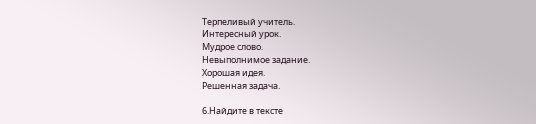Терпеливый учитель.
Интересный урок.
Мудрое слово.
Невыполнимое задание.
Хорошая идея.
Решенная задача.

6.Найдите в тексте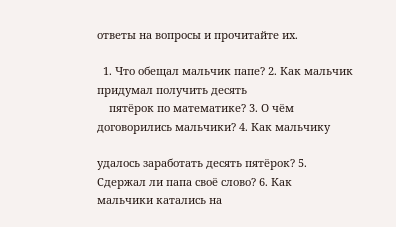ответы на вопросы и прочитайте их.

  1. Что обещал мальчик папе? 2. Как мальчик придумал получить десять
    пятёрок по математике? 3. О чём договорились мальчики? 4. Как мальчику

удалось заработать десять пятёрок? 5. Сдержал ли папа своё слово? 6. Как
мальчики катались на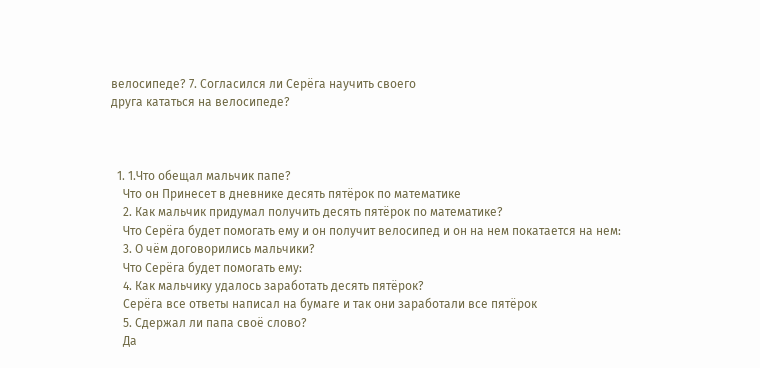велосипеде? 7. Согласился ли Серёга научить своего
друга кататься на велосипеде?



  1. 1.Что обещал мальчик папе?
    Что он Принесет в дневнике десять пятёрок по математике
    2. Как мальчик придумал получить десять пятёрок по математике?
    Что Серёга будет помогать ему и он получит велосипед и он на нем покатается на нем:
    3. О чём договорились мальчики?
    Что Серёга будет помогать ему:
    4. Как мальчику удалось заработать десять пятёрок?
    Серёга все ответы написал на бумаге и так они заработали все пятёрок
    5. Сдержал ли папа своё слово?
    Да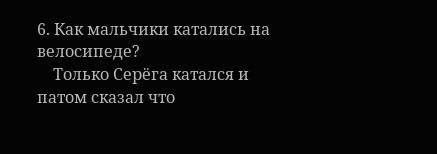6. Как мальчики катались на велосипеде?
    Только Серёга катался и патом сказал что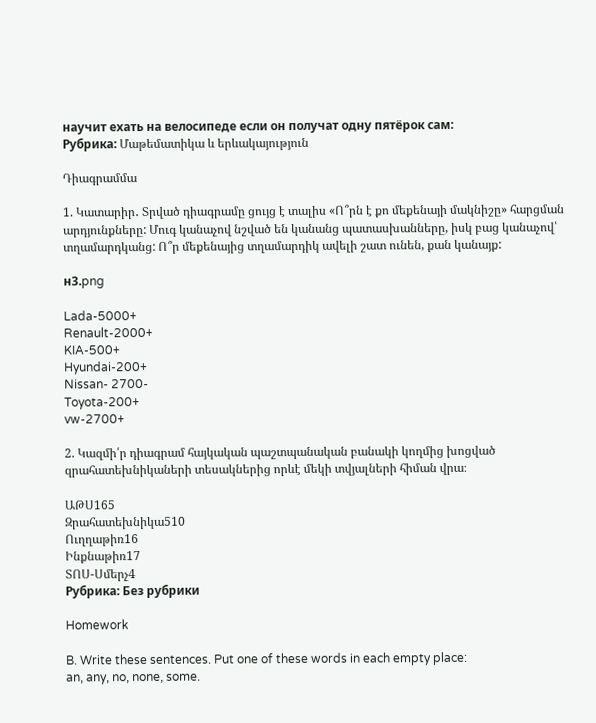научит ехать на велосипеде если он получат одну пятёрок сам:
Рубрика: Մաթեմատիկա և երևակայություն

Դիագրամմա

1. Կատարիր․ Տրված դիագրամը ցույց է տալիս «Ո՞րն է քո մեքենայի մակնիշը» հարցման արդյունքները: Մուգ կանաչով նշված են կանանց պատասխանները, իսկ բաց կանաչով՝ տղամարդկանց: Ո՞ր մեքենայից տղամարդիկ ավելի շատ ունեն, քան կանայք:

н3.png

Lada-5000+
Renault-2000+
KIA-500+
Hyundai-200+
Nissan- 2700-
Toyota-200+
vw-2700+

2. Կազմի՛ր դիագրամ հայկական պաշտպանական բանակի կողմից խոցված զրահատեխնիկաների տեսակներից որևէ մեկի տվյալների հիման վրա։

ԱԹՍ165
Զրահատեխնիկա510
Ուղղաթիռ16
Ինքնաթիռ17
ՏՈՍ-Սմերչ4
Рубрика: Без рубрики

Homework

B. Write these sentences. Put one of these words in each empty place:
an, any, no, none, some.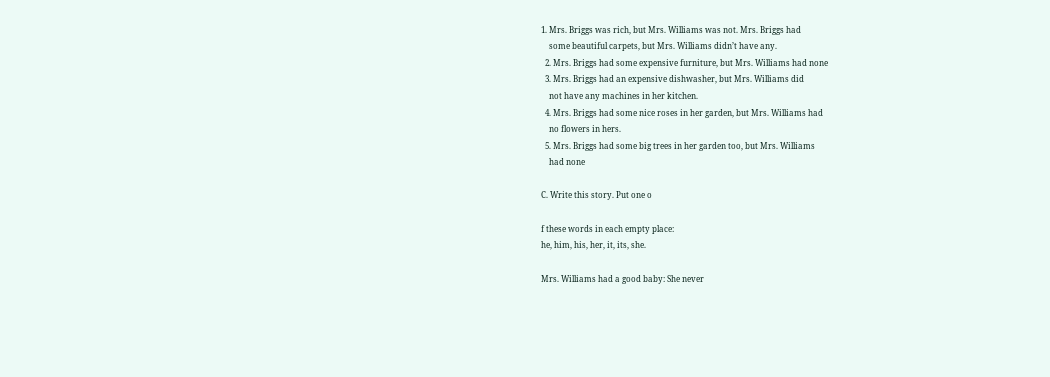1. Mrs. Briggs was rich, but Mrs. Williams was not. Mrs. Briggs had
    some beautiful carpets, but Mrs. Williams didn’t have any.
  2. Mrs. Briggs had some expensive furniture, but Mrs. Williams had none
  3. Mrs. Briggs had an expensive dishwasher, but Mrs. Williams did
    not have any machines in her kitchen.
  4. Mrs. Briggs had some nice roses in her garden, but Mrs. Williams had
    no flowers in hers.
  5. Mrs. Briggs had some big trees in her garden too, but Mrs. Williams
    had none

C. Write this story. Put one o

f these words in each empty place:
he, him, his, her, it, its, she.

Mrs. Williams had a good baby: She never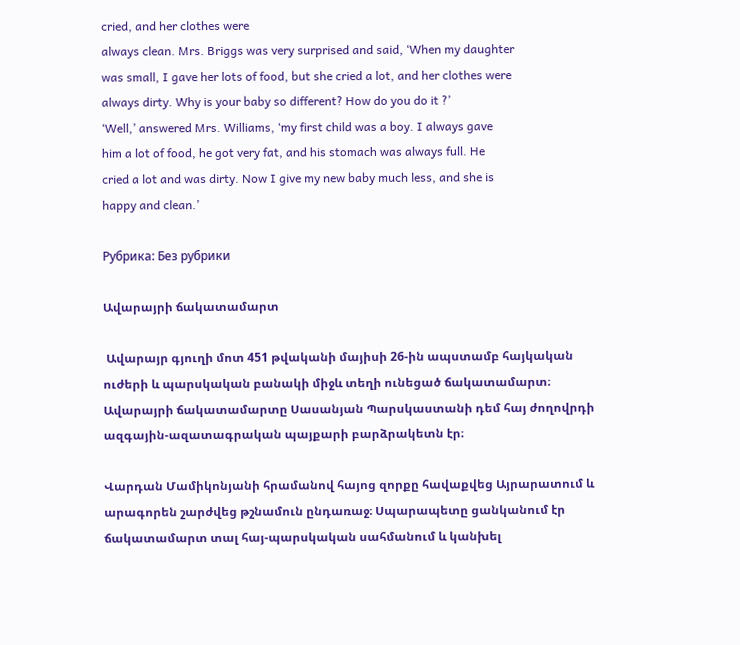cried, and her clothes were
always clean. Mrs. Briggs was very surprised and said, ‘When my daughter
was small, I gave her lots of food, but she cried a lot, and her clothes were
always dirty. Why is your baby so different? How do you do it ?’
‘Well,’ answered Mrs. Williams, ‘my first child was a boy. I always gave
him a lot of food, he got very fat, and his stomach was always full. He
cried a lot and was dirty. Now I give my new baby much less, and she is
happy and clean.’

Рубрика: Без рубрики

Ավարայրի ճակատամարտ

 Ավարայր գյուղի մոտ 451 թվականի մայիսի 26-ին ապստամբ հայկական ուժերի և պարսկական բանակի միջև տեղի ունեցած ճակատամարտ։ Ավարայրի ճակատամարտը Սասանյան Պարսկաստանի դեմ հայ ժողովրդի ազգային-ազատագրական պայքարի բարձրակետն էր։

Վարդան Մամիկոնյանի հրամանով հայոց զորքը հավաքվեց Այրարատում և արագորեն շարժվեց թշնամուն ընդառաջ։ Սպարապետը ցանկանում էր ճակատամարտ տալ հայ-պարսկական սահմանում և կանխել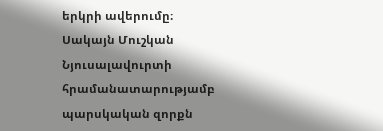երկրի ավերումը։ Սակայն Մուշկան Նյուսալավուրտի հրամանատարությամբ պարսկական զորքն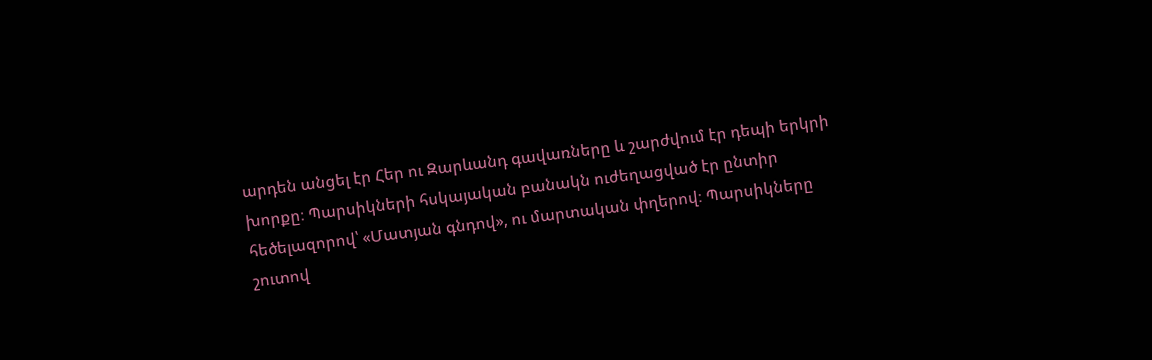արդեն անցել էր Հեր ու Զարևանդ գավառները և շարժվում էր դեպի երկրի խորքը։ Պարսիկների հսկայական բանակն ուժեղացված էր ընտիր հեծելազորով՝ «Մատյան գնդով», ու մարտական փղերով։ Պարսիկները շուտով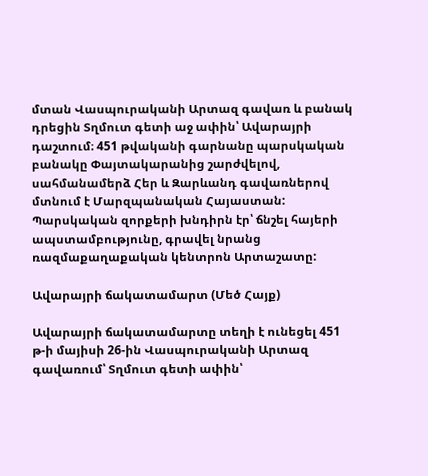մտան Վասպուրականի Արտազ գավառ և բանակ դրեցին Տղմուտ գետի աջ ափին՝ Ավարայրի դաշտում։ 451 թվականի գարնանը պարսկական բանակը Փայտակարանից շարժվելով, սահմանամերձ Հեր և Զարևանդ գավառներով մտնում է Մարզպանական Հայաստան: Պարսկական զորքերի խնդիրն էր՝ ճնշել հայերի ապստամբությունը, գրավել նրանց ռազմաքաղաքական կենտրոն Արտաշատը:

Ավարայրի ճակատամարտ (Մեծ Հայք)

Ավարայրի ճակատամարտը տեղի է ունեցել 451 թ-ի մայիսի 26-ին Վասպուրականի Արտազ գավառում՝ Տղմուտ գետի ափին՝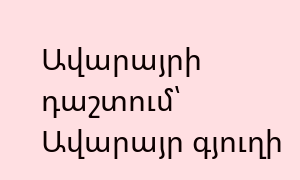Ավարայրի դաշտում՝ Ավարայր գյուղի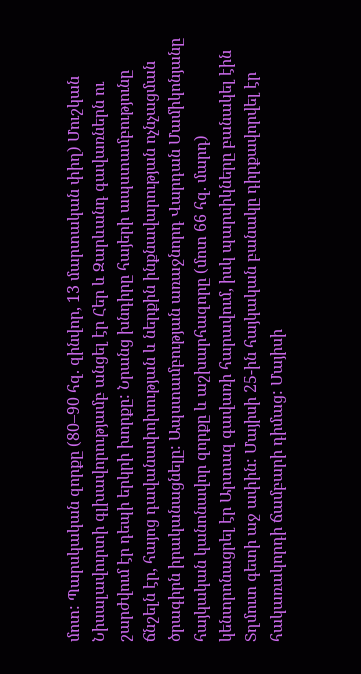մոտ: Պարսկական զորքը (80–90 հզ. զինվոր, 13 մարտական փիղ) Մուշկան Նիսալավուրտի գլխավորությամբ անցել էր Հեր և Զարևանդ գավառներն ու շարժվում էր դեպի երկրի խորքը: Նրանց խնդիրը հայերի ապստամբությունը ճնշելն էր, հայոց դավանափոխության և ներքին ինքնավարության ոչնչացման ծրագիրն իրականացնելը: Ապստամբության առաջնորդ Վարդան Մամիկոնյանը հայկական կանոնավոր զորքը և աշխարհազորը (մոտ 66 հզ. մարդ) կենտրոնացրել էր Արտազ գավառի հարավում, իսկ պարսիկները բանակել էին Տղմուտ գետի աջ ափին: Մայիսի 25-ին հայկական բանակը դիրքավորվել էր հակառակորդի ճամբարի դիմաց: Մայիսի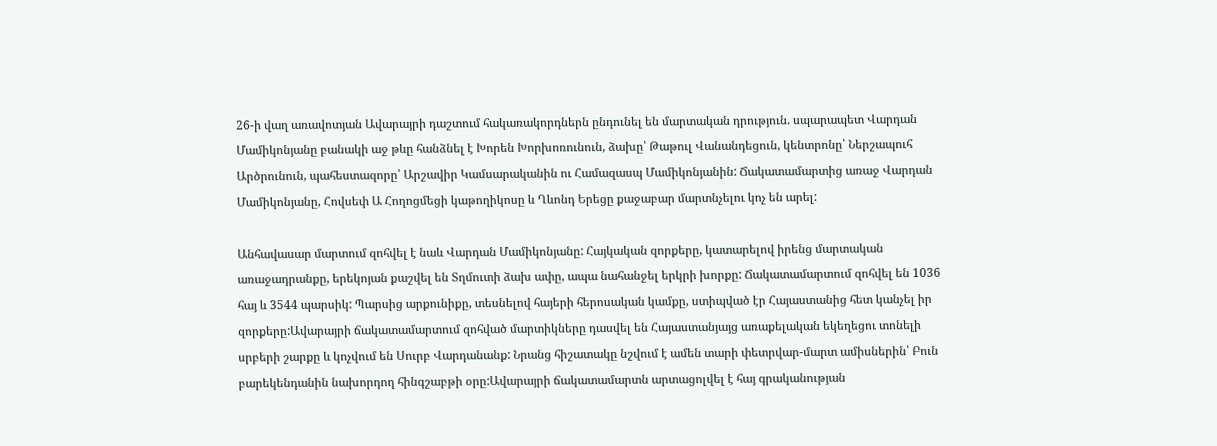26-ի վաղ առավոտյան Ավարայրի դաշտում հակառակորդներն ընդունել են մարտական դրություն. սպարապետ Վարդան Մամիկոնյանը բանակի աջ թևը հանձնել է Խորեն Խորխոռունուն, ձախը՝ Թաթուլ Վանանդեցուն, կենտրոնը՝ Ներշապուհ Արծրունուն, պահեստազորը՝ Արշավիր Կամսարականին ու Համազասպ Մամիկոնյանին: Ճակատամարտից առաջ Վարդան Մամիկոնյանը, Հովսեփ Ա Հողոցմեցի կաթողիկոսը և Ղևոնդ Երեցը քաջաբար մարտնչելու կոչ են արել:

Անհավասար մարտում զոհվել է նաև Վարդան Մամիկոնյանը: Հայկական զորքերը, կատարելով իրենց մարտական առաջադրանքը, երեկոյան քաշվել են Տղմուտի ձախ ափը, ապա նահանջել երկրի խորքը: Ճակատամարտում զոհվել են 1036 հայ և 3544 պարսիկ: Պարսից արքունիքը, տեսնելով հայերի հերոսական կամքը, ստիպված էր Հայաստանից հետ կանչել իր զորքերը:Ավարայրի ճակատամարտում զոհված մարտիկները դասվել են Հայաստանյայց առաքելական եկեղեցու տոնելի սրբերի շարքը և կոչվում են Սուրբ Վարդանանք: Նրանց հիշատակը նշվում է ամեն տարի փետրվար-մարտ ամիսներին՝ Բուն բարեկենդանին նախորդող հինգշաբթի օրը:Ավարայրի ճակատամարտն արտացոլվել է հայ գրականության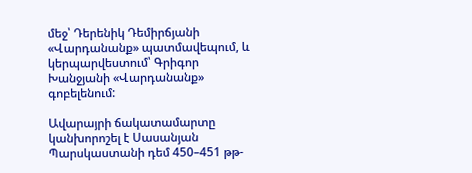մեջ՝ Դերենիկ Դեմիրճյանի «Վարդանանք» պատմավեպում, և կերպարվեստում՝ Գրիգոր Խանջյանի «Վարդանանք» գոբելենում:

Ավարայրի ճակատամարտը կանխորոշել է Սասանյան Պարսկաստանի դեմ 450–451 թթ-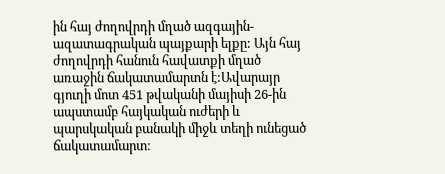ին հայ ժողովրդի մղած ազգային-ազատագրական պայքարի ելքը: Այն հայ ժողովրդի հանուն հավատքի մղած առաջին ճակատամարտն է:Ավարայր գյուղի մոտ 451 թվականի մայիսի 26-ին ապստամբ հայկական ուժերի և պարսկական բանակի միջև տեղի ունեցած ճակատամարտ։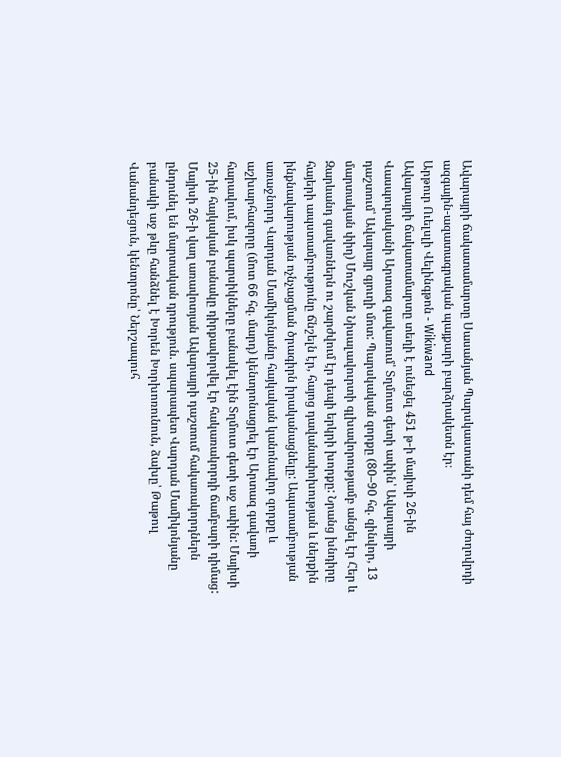Ավարայրի ճակատամարտը Սասանյան Պարսկաստանի դեմ հայ ժողովրդի ազգային-ազատագրական պայքարի բարձրակետն էր։
Արթուր Ուելսլի Վելինգթոն - Wikiwand
Ավարայրի ճակատամարտը տեղի է ունեցել 451 թ-ի մայիսի 26-ին Վասպուրականի Արտազ գավառում՝ Տղմուտ գետի ափին՝ Ավարայրի դաշտում՝ Ավարայր գյուղի մոտ: Պարսկական զորքը (80–90 հզ. զինվոր, 13 մարտական փիղ) Մուշկան Նիսալավուրտի գլխավորությամբ անցել էր Հեր և Զարևանդ գավառներն ու շարժվում էր դեպի երկրի խորքը: Նրանց խնդիրը հայերի ապստամբությունը ճնշելն էր, հայոց դավանափոխության և ներքին ինքնավարության ոչնչացման ծրագիրն իրականացնելը: Ապստամբության առաջնորդ Վարդան Մամիկոնյանը հայկական կանոնավոր զորքը և աշխարհազորը (մոտ 66 հզ. մարդ) կենտրոնացրել էր Արտազ գավառի հարավում, իսկ պարսիկները բանակել էին Տղմուտ գետի աջ ափին: Մայիսի 25-ին հայկական բանակը դիրքավորվել էր հակառակորդի ճամբարի դիմաց: Մայիսի 26-ի վաղ առավոտյան Ավարայրի դաշտում հակառակորդներն ընդունել են մարտական դրություն. սպարապետ Վարդան Մամիկոնյանը բանակի աջ թևը հանձնել է Խորեն Խորխոռունուն, ձախը՝ Թաթուլ Վանանդեցուն, կենտրոնը՝ Ներշապուհ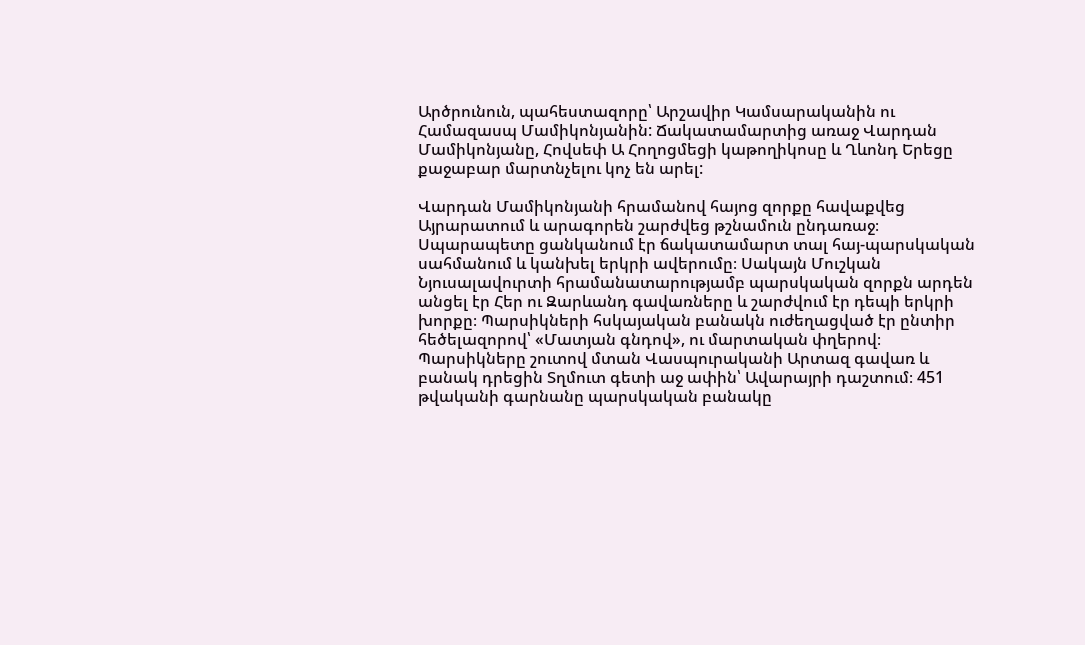Արծրունուն, պահեստազորը՝ Արշավիր Կամսարականին ու Համազասպ Մամիկոնյանին: Ճակատամարտից առաջ Վարդան Մամիկոնյանը, Հովսեփ Ա Հողոցմեցի կաթողիկոսը և Ղևոնդ Երեցը քաջաբար մարտնչելու կոչ են արել:

Վարդան Մամիկոնյանի հրամանով հայոց զորքը հավաքվեց Այրարատում և արագորեն շարժվեց թշնամուն ընդառաջ։ Սպարապետը ցանկանում էր ճակատամարտ տալ հայ-պարսկական սահմանում և կանխել երկրի ավերումը։ Սակայն Մուշկան Նյուսալավուրտի հրամանատարությամբ պարսկական զորքն արդեն անցել էր Հեր ու Զարևանդ գավառները և շարժվում էր դեպի երկրի խորքը։ Պարսիկների հսկայական բանակն ուժեղացված էր ընտիր հեծելազորով՝ «Մատյան գնդով», ու մարտական փղերով։ Պարսիկները շուտով մտան Վասպուրականի Արտազ գավառ և բանակ դրեցին Տղմուտ գետի աջ ափին՝ Ավարայրի դաշտում։ 451 թվականի գարնանը պարսկական բանակը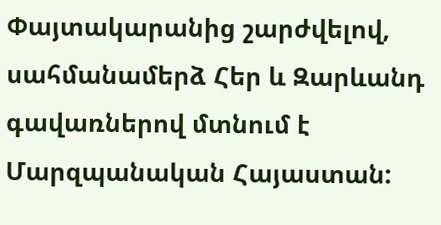Փայտակարանից շարժվելով, սահմանամերձ Հեր և Զարևանդ գավառներով մտնում է Մարզպանական Հայաստան: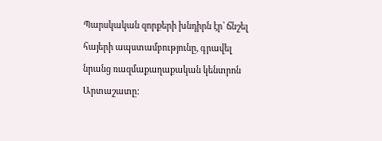Պարսկական զորքերի խնդիրն էր՝ ճնշել հայերի ապստամբությունը, գրավել նրանց ռազմաքաղաքական կենտրոն Արտաշատը: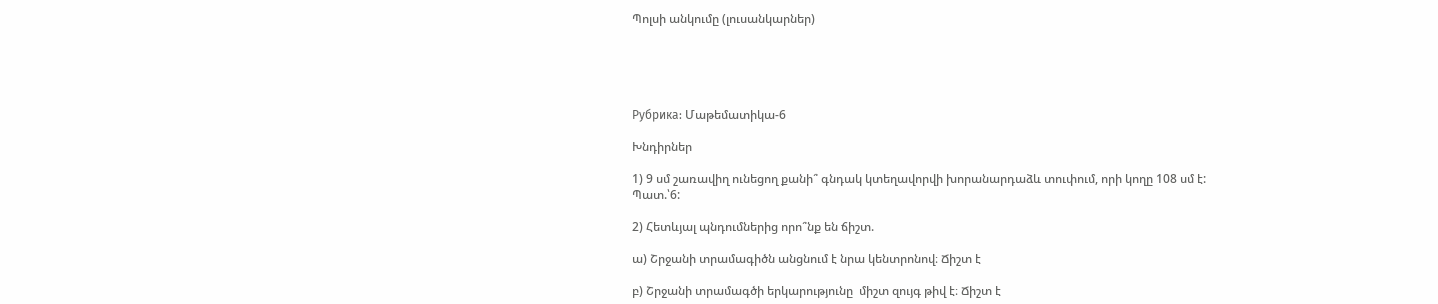Պոլսի անկումը (լուսանկարներ)





Рубрика: Մաթեմատիկա-6

Խնդիրներ

1) 9 սմ շառավիղ ունեցող քանի՞ գնդակ կտեղավորվի խորանարդաձև տուփում, որի կողը 108 սմ է:
Պատ.՝6:

2) Հետևյալ պնդումներից որո՞նք են ճիշտ.

ա) Շրջանի տրամագիծն անցնում է նրա կենտրոնով։ Ճիշտ է

բ) Շրջանի տրամագծի երկարությունը  միշտ զույգ թիվ է։ Ճիշտ է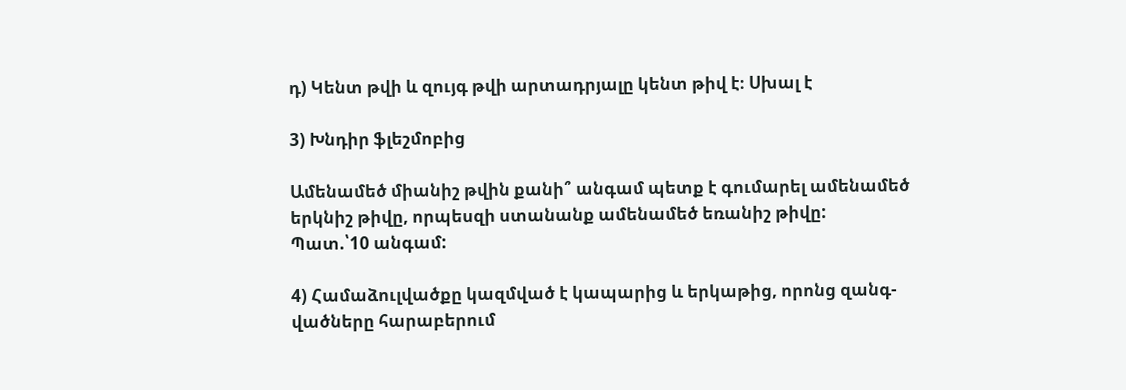դ) Կենտ թվի և զույգ թվի արտադրյալը կենտ թիվ է։ Սխալ է

3) Խնդիր ֆլեշմոբից

Ամենամեծ միանիշ թվին քանի՞ անգամ պետք է գումարել ամենամեծ երկնիշ թիվը, որպեսզի ստանանք ամենամեծ եռանիշ թիվը:
Պատ.՝10 անգամ:

4) Համաձուլվածքը կազմված է կապարից և երկաթից, որոնց զանգ-
վածները հարաբերում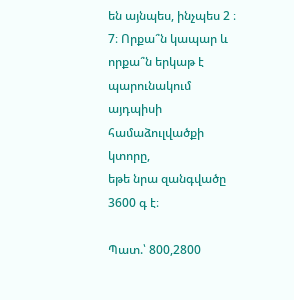են այնպես, ինչպես 2 ։ 7։ Որքա՞ն կապար և
որքա՞ն երկաթ է պարունակում այդպիսի համաձուլվածքի կտորը,
եթե նրա զանգվածը 3600 գ է։

Պատ.՝ 800,2800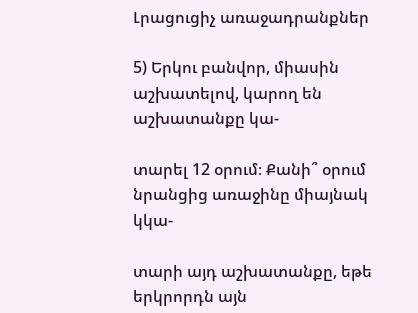Լրացուցիչ առաջադրանքներ

5) Երկու բանվոր, միասին աշխատելով, կարող են աշխատանքը կա-

տարել 12 օրում։ Քանի՞ օրում նրանցից առաջինը միայնակ կկա-

տարի այդ աշխատանքը, եթե երկրորդն այն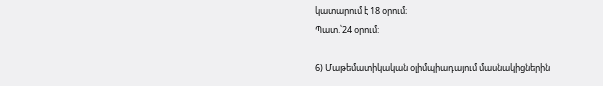կատարում է 18 օրում։
Պատ.՝24 օրում:

6) Մաթեմատիկական օլիմպիադայում մասնակիցներին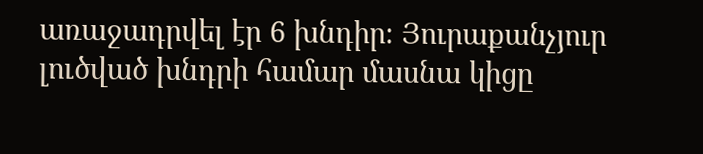առաջադրվել էր 6 խնդիր։ Յուրաքանչյուր լուծված խնդրի համար մասնա կիցը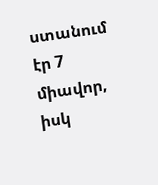ստանում էր 7 միավոր, իսկ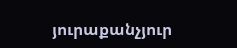յուրաքանչյուր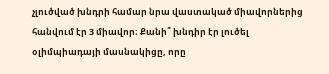չլուծված խնդրի համար նրա վաստակած միավորներից հանվում էր 3 միավոր։ Քանի՞ խնդիր էր լուծել օլիմպիադայի մասնակիցը, որը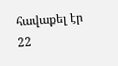հավաքել էր 22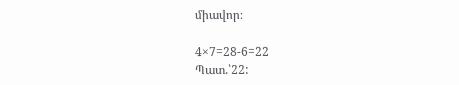միավոր։

4×7=28-6=22
Պատ.՝22: